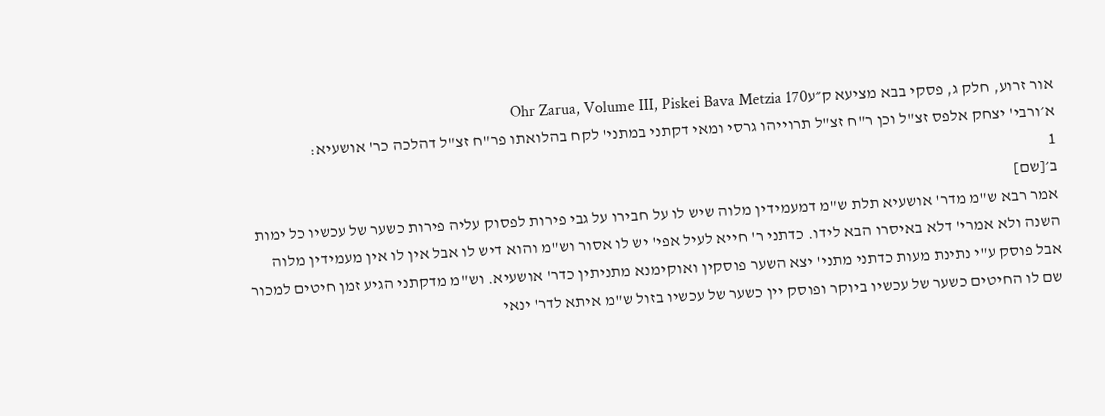אור זרוע, חלק ג, פסקי בבא מציעא ק״עOhr Zarua, Volume III, Piskei Bava Metzia 170
א׳ורבי' יצחק אלפס זצ"ל וכן ר"ח זצ"ל תרוייהו גרסי ומאי דקתני במתני' לקח בהלואתו פר"ח זצ"ל דהלכה כר' אושעיא:
1
ב׳[שם]
אמר רבא ש"מ מדר' אושעיא תלת ש"מ דמעמידין מלוה שיש לו על חבירו על גבי פירות לפסוק עליה פירות כשער של עכשיו כל ימות השנה ולא אמרי' דלא באיסרו הבא לידו. כדתני ר' חייא לעיל אפי' יש לו אסור וש"מ והוא דיש לו אבל אין לו אין מעמידין מלוה אבל פוסק ע"י נתינת מעות כדתני מתני' יצא השער פוסקין ואוקימנא מתניתין כדר' אושעיא. וש"מ מדקתני הגיע זמן חיטים למכור שם לו החיטים כשער של עכשיו ביוקר ופוסק יין כשער של עכשיו בזול ש"מ איתא לדר' ינאי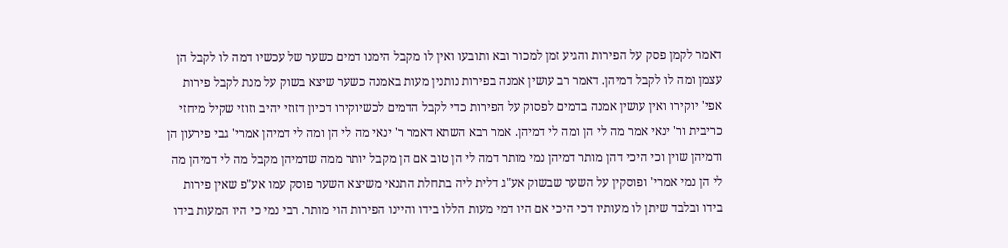דאמר לקמן פסק על הפירות והגיע זמן למכור ובא ותובעו ואין לו מקבל הימנו דמים כשער של עכשיו דמה לו לקבל הן עצמן ומה לו לקבל דמיהן. דאמר רב עושין אמנה בפירות נותנין מעות באמנה כשער שיצא בשוק על מנת לקבל פירות אפי' יוקירו ואין עושין אמנה בדמים לפסוק על הפירות כדי לקבל הדמים לכשיוקירו דכיון דזוזי יהיב וזוזי שקיל מיחזי כריבית ור' ינאי אמר מה לי הן ומה לי דמיהן. אמר רבא השתא דאמר ר' ינאי מה לי הן ומה לי דמיהן אמרי' גבי פירעון הן ודמיהן שוין וכי היכי דהן מותר דמיהן נמי מותר דמה לי הן טוב אם הן מקבל יותר ממה שדמיהן מקבל מה לי דמיהן מה לי הן נמי אמרי' ופוסקין על השער שבשוק אע"ג דלית ליה בתחלת התנאי משיצא השער פוסק עמו אע"פ שאין פירות בידו ובלבד שיתן לו מעותיו דכי היכי אם היו דמי מעות הללו בידו והיינו הפירות הוי מותר. רבי נמי כי היו המעות בידו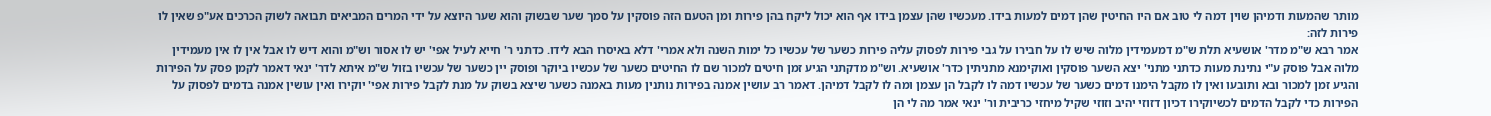מותר שהמעות ודמיהן שוין דמה לי טוב אם היו החיטין שהן דמים למעות בידו. מעכשיו שהן עצמן בידו אף הוא יכול ליקח בהן פירות ומן הטעם הזה פוסקין על סמך שער שבשוק והוא שער היוצא על ידי המרים המביאים תבואה לשוק הכרכים אע"פ שאין לו פירות לזה:
אמר רבא ש"מ מדר' אושעיא תלת ש"מ דמעמידין מלוה שיש לו על חבירו על גבי פירות לפסוק עליה פירות כשער של עכשיו כל ימות השנה ולא אמרי' דלא באיסרו הבא לידו. כדתני ר' חייא לעיל אפי' יש לו אסור וש"מ והוא דיש לו אבל אין לו אין מעמידין מלוה אבל פוסק ע"י נתינת מעות כדתני מתני' יצא השער פוסקין ואוקימנא מתניתין כדר' אושעיא. וש"מ מדקתני הגיע זמן חיטים למכור שם לו החיטים כשער של עכשיו ביוקר ופוסק יין כשער של עכשיו בזול ש"מ איתא לדר' ינאי דאמר לקמן פסק על הפירות והגיע זמן למכור ובא ותובעו ואין לו מקבל הימנו דמים כשער של עכשיו דמה לו לקבל הן עצמן ומה לו לקבל דמיהן. דאמר רב עושין אמנה בפירות נותנין מעות באמנה כשער שיצא בשוק על מנת לקבל פירות אפי' יוקירו ואין עושין אמנה בדמים לפסוק על הפירות כדי לקבל הדמים לכשיוקירו דכיון דזוזי יהיב וזוזי שקיל מיחזי כריבית ור' ינאי אמר מה לי הן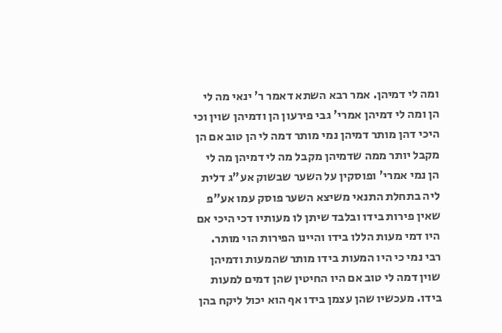ומה לי דמיהן. אמר רבא השתא דאמר ר' ינאי מה לי הן ומה לי דמיהן אמרי' גבי פירעון הן ודמיהן שוין וכי היכי דהן מותר דמיהן נמי מותר דמה לי הן טוב אם הן מקבל יותר ממה שדמיהן מקבל מה לי דמיהן מה לי הן נמי אמרי' ופוסקין על השער שבשוק אע"ג דלית ליה בתחלת התנאי משיצא השער פוסק עמו אע"פ שאין פירות בידו ובלבד שיתן לו מעותיו דכי היכי אם היו דמי מעות הללו בידו והיינו הפירות הוי מותר. רבי נמי כי היו המעות בידו מותר שהמעות ודמיהן שוין דמה לי טוב אם היו החיטין שהן דמים למעות בידו. מעכשיו שהן עצמן בידו אף הוא יכול ליקח בהן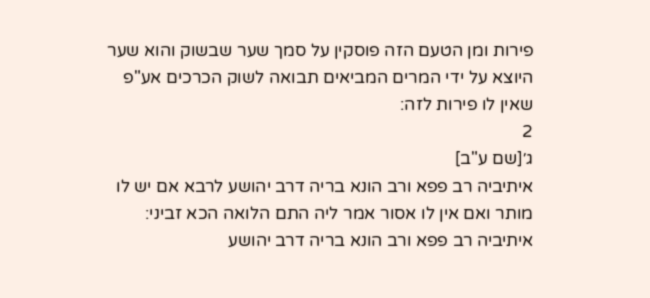פירות ומן הטעם הזה פוסקין על סמך שער שבשוק והוא שער היוצא על ידי המרים המביאים תבואה לשוק הכרכים אע"פ שאין לו פירות לזה:
2
ג׳[שם ע"ב]
איתיביה רב פפא ורב הונא בריה דרב יהושע לרבא אם יש לו מותר ואם אין לו אסור אמר ליה התם הלואה הכא זביני:
איתיביה רב פפא ורב הונא בריה דרב יהושע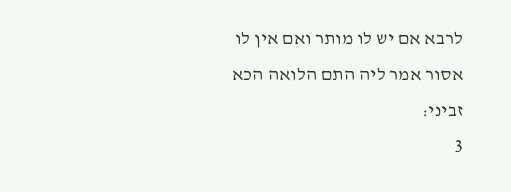לרבא אם יש לו מותר ואם אין לו אסור אמר ליה התם הלואה הכא זביני:
3